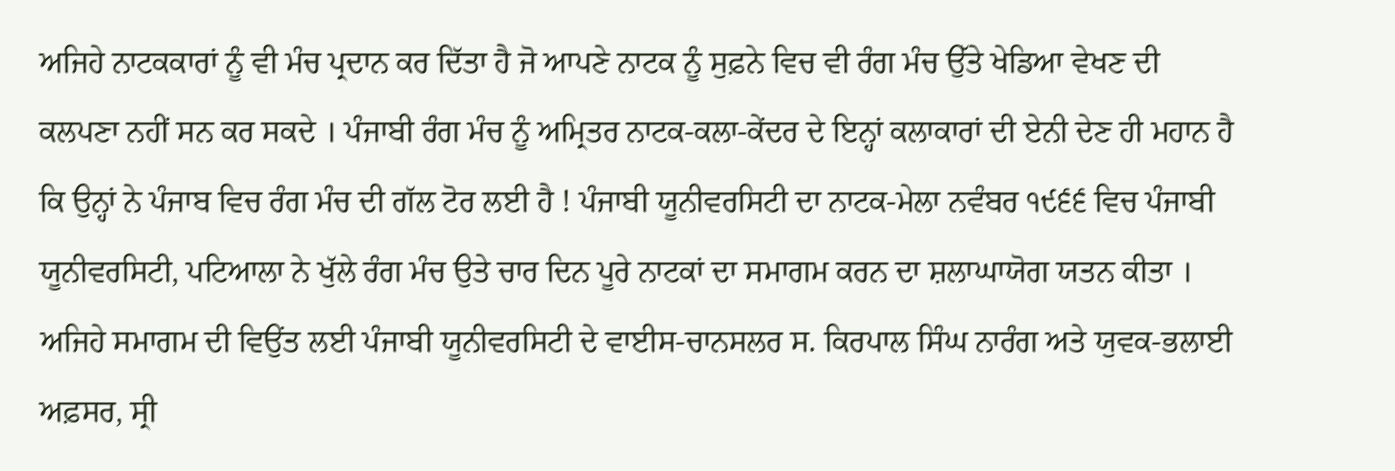ਅਜਿਹੇ ਨਾਟਕਕਾਰਾਂ ਨੂੰ ਵੀ ਮੰਚ ਪ੍ਰਦਾਨ ਕਰ ਦਿੱਤਾ ਹੈ ਜੋ ਆਪਣੇ ਨਾਟਕ ਨੂੰ ਸੁਫ਼ਨੇ ਵਿਚ ਵੀ ਰੰਗ ਮੰਚ ਉੱਤੇ ਖੇਡਿਆ ਵੇਖਣ ਦੀ ਕਲਪਣਾ ਨਹੀਂ ਸਨ ਕਰ ਸਕਦੇ । ਪੰਜਾਬੀ ਰੰਗ ਮੰਚ ਨੂੰ ਅਮ੍ਰਿਤਰ ਨਾਟਕ-ਕਲਾ-ਕੇਂਦਰ ਦੇ ਇਨ੍ਹਾਂ ਕਲਾਕਾਰਾਂ ਦੀ ਏਨੀ ਦੇਣ ਹੀ ਮਹਾਨ ਹੈ ਕਿ ਉਨ੍ਹਾਂ ਨੇ ਪੰਜਾਬ ਵਿਚ ਰੰਗ ਮੰਚ ਦੀ ਗੱਲ ਟੋਰ ਲਈ ਹੈ ! ਪੰਜਾਬੀ ਯੂਨੀਵਰਸਿਟੀ ਦਾ ਨਾਟਕ-ਮੇਲਾ ਨਵੰਬਰ ੧੯੬੬ ਵਿਚ ਪੰਜਾਬੀ ਯੂਨੀਵਰਸਿਟੀ, ਪਟਿਆਲਾ ਨੇ ਖੁੱਲੇ ਰੰਗ ਮੰਚ ਉਤੇ ਚਾਰ ਦਿਨ ਪੂਰੇ ਨਾਟਕਾਂ ਦਾ ਸਮਾਗਮ ਕਰਨ ਦਾ ਸ਼ਲਾਘਾਯੋਗ ਯਤਨ ਕੀਤਾ । ਅਜਿਹੇ ਸਮਾਗਮ ਦੀ ਵਿਉਂਤ ਲਈ ਪੰਜਾਬੀ ਯੂਨੀਵਰਸਿਟੀ ਦੇ ਵਾਈਸ-ਚਾਨਸਲਰ ਸ. ਕਿਰਪਾਲ ਸਿੰਘ ਨਾਰੰਗ ਅਤੇ ਯੁਵਕ-ਭਲਾਈ ਅਫ਼ਸਰ, ਸ੍ਰੀ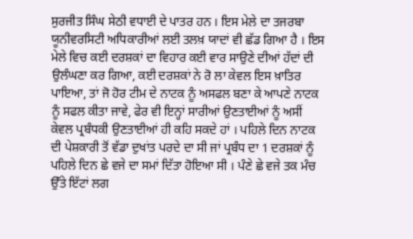ਸੁਰਜੀਤ ਸਿੰਘ ਸੇਠੀ ਵਧਾਈ ਦੇ ਪਾਤਰ ਹਨ । ਇਸ ਮੇਲੇ ਦਾ ਤਜਰਬਾ ਯੂਨੀਵਰਸਿਟੀ ਅਧਿਕਾਰੀਆਂ ਲਈ ਤਲਖ਼ ਯਾਦਾਂ ਵੀ ਛੱਡ ਗਿਆ ਹੈ । ਇਸ ਮੇਲੇ ਵਿਚ ਕਈ ਦਰਸ਼ਕਾਂ ਦਾ ਵਿਹਾਰ ਕਈ ਵਾਰ ਸਾਉਣੇ ਦੀਆਂ ਹੱਦਾਂ ਦੀ ਉਲੰਘਣਾ ਕਰ ਗਿਆ, ਕਈ ਦਰਸ਼ਕਾਂ ਨੇ ਰੋ ਲਾ ਕੇਵਲ ਇਸ ਖ਼ਾਤਿਰ ਪਾਇਆ, ਤਾਂ ਜੋ ਹੋਰ ਟੀਮ ਦੇ ਨਾਟਕ ਨੂੰ ਅਸਫਲ ਬਣਾ ਕੇ ਆਪਣੇ ਨਾਟਕ ਨੂੰ ਸਫਲ ਕੀਤਾ ਜਾਵੇ, ਫੇਰ ਵੀ ਇਨ੍ਹਾਂ ਸਾਰੀਆਂ ਉਣਤਾਈਆਂ ਨੂੰ ਅਸੀਂ ਕੇਵਲ ਪ੍ਰਬੰਧਕੀ ਉਣਤਾਈਆਂ ਹੀ ਕਹਿ ਸਕਦੇ ਹਾਂ । ਪਹਿਲੇ ਦਿਨ ਨਾਟਕ ਦੀ ਪੇਸ਼ਕਾਰੀ ਤੋਂ ਵੱਡਾ ਦੁਖਾਂਤ ਪਰਦੇ ਦਾ ਸੀ ਜਾਂ ਪ੍ਰਬੰਧ ਦਾ 1 ਦਰਸ਼ਕਾਂ ਨੂੰ ਪਹਿਲੇ ਦਿਨ ਛੇ ਵਜੇ ਦਾ ਸਮਾਂ ਦਿੱਤਾ ਹੋਇਆ ਸੀ । ਪੰਣੇ ਛੇ ਵਜੇ ਤਕ ਮੰਚ ਉੱਤੇ ਇੱਟਾਂ ਲਗ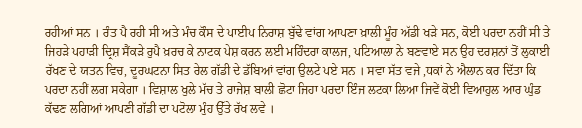ਰਹੀਆਂ ਸਨ । ਰੰਤ ਪੈ ਰਹੀ ਸੀ ਅਤੇ ਮੰਚ ਕੌਸ ਦੇ ਪਾਈਪ ਨਿਰਾਸ਼ ਬੁੱਢੇ ਵਾਂਗ ਆਪਣਾ ਖ਼ਾਲੀ ਮੂੰਹ ਅੱਡੀ ਖੜੇ ਸਨ, ਕੋਈ ਪਰਦਾ ਨਹੀਂ ਸੀ ਤੇ ਜਿਹੜੇ ਪਹਾੜੀ ਦ੍ਰਿਸ਼ ਸੈਂਕੜੇ ਰੁਪੈ ਖ਼ਰਚ ਕੇ ਨਾਟਕ ਪੇਸ਼ ਕਰਨ ਲਈ ਮਹਿੰਦਰਾ ਕਾਲਜ, ਪਟਿਆਲਾ ਨੇ ਬਣਵਾਏ ਸਨ ਉਹ ਦਰਸ਼ਨਾਂ ਤੋਂ ਲੁਕਾਈ ਰੱਖਣ ਦੇ ਯਤਨ ਵਿਚ, ਦੂਰਘਟਨਾ ਸਿਤ ਰੇਲ ਗੱਡੀ ਦੇ ਡੱਬਿਆਂ ਵਾਂਗ ਉਲਟੇ ਪਏ ਸਨ । ਸਵਾ ਸੱਤ ਵਜੇ ,ਧਕਾਂ ਨੇ ਐਲਾਨ ਕਰ ਦਿੱਤਾ ਕਿ ਪਰਦਾ ਨਹੀਂ ਲਗ ਸਕੇਗਾ । ਵਿਸ਼ਾਲ ਖੁਲੇ ਮੱਚ ਤੇ ਰਾਜੇਸ਼ ਬਾਲੀ ਛੋਟਾ ਜਿਹਾ ਪਰਦਾ ਇੰਜ ਲਟਕਾ ਲਿਆ ਜਿਵੇਂ ਕੋਈ ਵਿਆਹੁਲ ਆਰ ਘੁੰਡ ਕੱਢਣ ਲਗਿਆਂ ਆਪਣੀ ਗੱਡੀ ਦਾ ਪਟੋਲਾ ਮੁੰਹ ਉੱਤੇ ਰੱਖ ਲਵੇ ।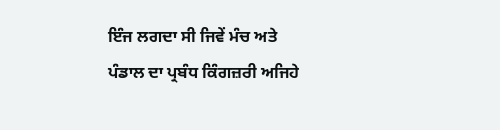ਇੰਜ ਲਗਦਾ ਸੀ ਜਿਵੇਂ ਮੰਚ ਅਤੇ ਪੰਡਾਲ ਦਾ ਪ੍ਰਬੰਧ ਕਿੰਗਜ਼ਰੀ ਅਜਿਹੇ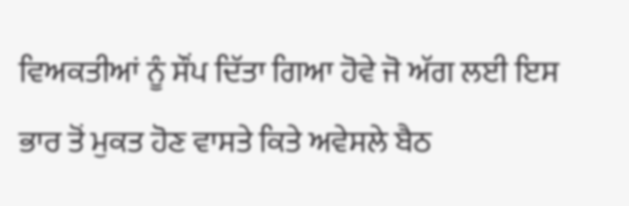ਵਿਅਕਤੀਆਂ ਨੂੰ ਸੌਂਪ ਦਿੱਤਾ ਗਿਆ ਹੋਵੇ ਜੋ ਅੱਗ ਲਈ ਇਸ ਭਾਰ ਤੋਂ ਮੁਕਤ ਹੋਣ ਵਾਸਤੇ ਕਿਤੇ ਅਵੇਸਲੇ ਬੈਠ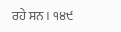ਰਹੇ ਸਨ । ੧੪੯